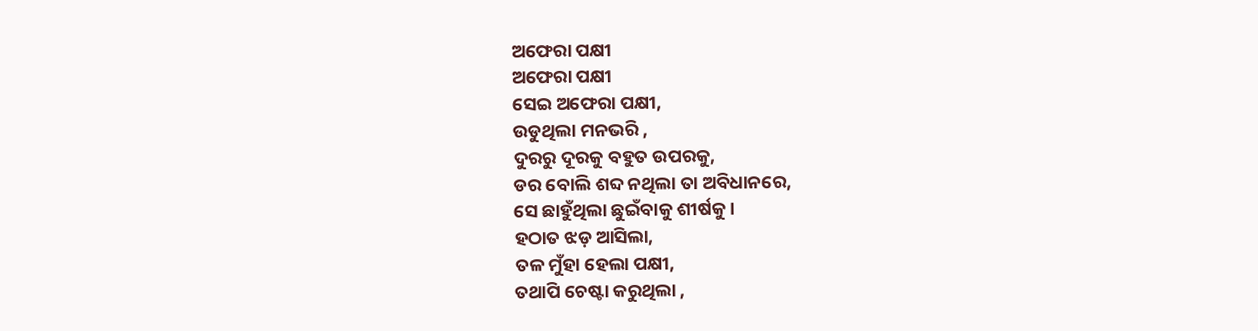ଅଫେରା ପକ୍ଷୀ
ଅଫେରା ପକ୍ଷୀ
ସେଇ ଅଫେରା ପକ୍ଷୀ,
ଉଡୁଥିଲା ମନଭରି ,
ଦୁରରୁ ଦୂରକୁ ବହୁତ ଉପରକୁ,
ଡର ବୋଲି ଶବ୍ଦ ନଥିଲା ତା ଅବିଧାନରେ,
ସେ ଛାହୁଁଥିଲା ଛୁଇଁବାକୁ ଶୀର୍ଷକୁ ।
ହଠାତ ଝଡ଼ ଆସିଲା,
ତଳ ମୁଁହା ହେଲା ପକ୍ଷୀ,
ତଥାପି ଚେଷ୍ଟା କରୁଥିଲା ,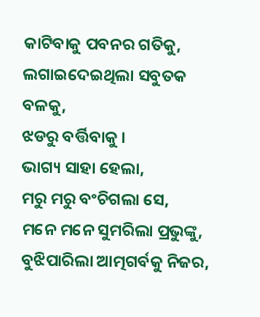କାଟିବାକୁ ପବନର ଗତିକୁ,
ଲଗାଇଦେଇଥିଲା ସବୁତକ ବଳକୁ,
ଝଡରୁ ବର୍ତ୍ତିବାକୁ ।
ଭାଗ୍ୟ ସାହା ହେଲା,
ମରୁ ମରୁ ବଂଚିଗଲା ସେ,
ମନେ ମନେ ସୁମରିଲା ପ୍ରଭୁଙ୍କୁ,
ବୁଝିପାରିଲା ଆତ୍ମଗର୍ବକୁ ନିଜର,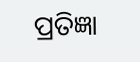ପ୍ରତିଜ୍ଞା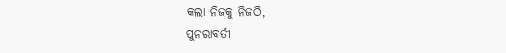କଲା ନିଜକୁ ନିଜଠି,
ପୁନରାବର୍ତୀ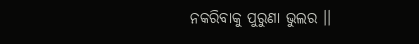ନକରିବାକୁ ପୁରୁଣା ଭୁଲର ।।